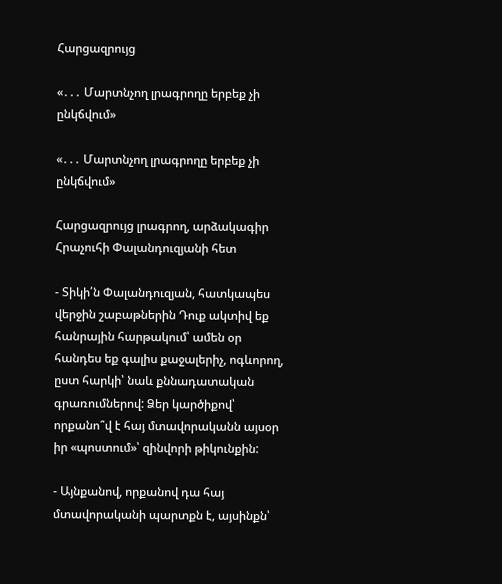Հարցազրույց

«․․․ Մարտնչող լրագրողը երբեք չի ընկճվում»

«․․․ Մարտնչող լրագրողը երբեք չի ընկճվում»

Հարցազրույց լրագրող, արձակագիր Հրաչուհի Փալանդուզյանի հետ

- Տիկի՛ն Փալանդուզյան, հատկապես վերջին շաբաթներին Դուք ակտիվ եք հանրային հարթակում՝ ամեն օր հանդես եք գալիս քաջալերիչ, ոգևորող, ըստ հարկի՝ նաև քննադատական գրառումներով: Ձեր կարծիքով՝ որքանո՞վ է հայ մտավորականն այսօր իր «պոստում»՝ զինվորի թիկունքին:

- Այնքանով, որքանով դա հայ մտավորականի պարտքն է, այսինքն՝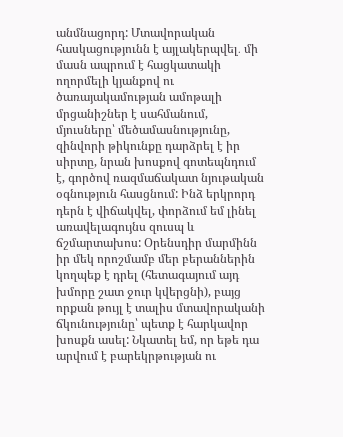անմնացորդ: Մտավորական հասկացությունն է այլակերպվել․ մի մասն ապրում է հացկատակի ողորմելի կյանքով ու ծառայակամության ամոթալի մրցանիշներ է սահմանում,  մյուսները՝ մեծամասնությունը, զինվորի թիկունքը դարձրել է իր սիրտը, նրան խոսքով գոտեպնդում է, գործով ռազմաճակատ նյութական օգնություն հասցնում: Ինձ երկրորդ դերն է վիճակվել, փորձում եմ լինել առավելագույնս զուսպ և ճշմարտախոս: Օրենսդիր մարմինն իր մեկ որոշմամբ մեր բերաններին կողպեք է դրել (հետագայում այդ խմորը շատ ջուր կվերցնի), բայց որքան թույլ է տալիս մտավորականի ճկունությունը՝ պետք է հարկավոր խոսքն ասել: Նկատել եմ, որ եթե դա արվում է բարեկրթության ու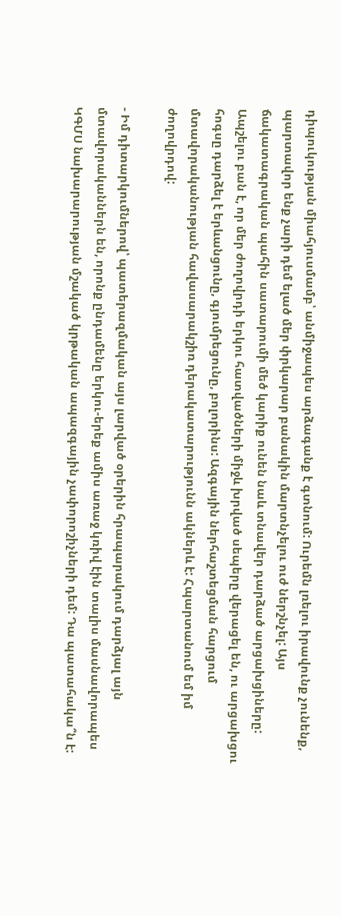դիպուկության միահյուսմամբ՝ անմիջապես արձագանք է գտնում: Ուրեմն լռելու իրավունք չունենք, պարտավոր ենք չարի դեմ ելած մեր փրկարար բանակին մարտնչելու ուժ ներշնչել: Այս ճակատագրական պահին սատարումի մեծ կարիք ունեն նաև տնավեր դարձած արցախցիները: Ապշելու բան է, որ մեր ժողովրդի երկու հատվածների միջև խրված սեպերը վերացել են, ու արցախցու հոգսը դարձել է երևանցունը, գյումրեցունը, բոլորինս: Ազգային ներհաշտեցման հարցում մտավորականության հավասարակշիռ դերակատարությունն ակներև է: Հպարտանում եմ իմ ժողովրդով:

- Իմ դիտարկումներով՝ պատերազմական այս լարված օրերին հրապարակում դարձյալ այն մտավորականներն են, որոնք ընդամենը երկու-երեք ամիս առաջ կռիվ էին տալիս մասնավորապես ԿԳՄՍ նախարարության մշակած կրթական ապազգային չափորոշիչների դեմ: Դա պատահակա՞ն է: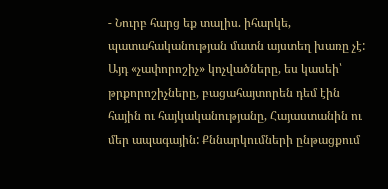- Նուրբ հարց եք տալիս. իհարկե, պատահականության մատն այստեղ խառը չէ: Այդ «չափորոշիչ» կոչվածները, ես կասեի՝ թրքորոշիչները, բացահայտորեն դեմ էին հային ու հայկականությանը, Հայաստանին ու մեր ապագային: Քննարկումների ընթացքում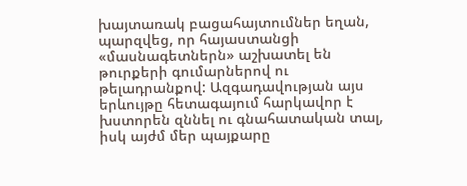խայտառակ բացահայտումներ եղան, պարզվեց, որ հայաստանցի «մասնագետներն» աշխատել են թուրքերի գումարներով ու թելադրանքով: Ազգադավության այս երևույթը հետագայում հարկավոր է խստորեն զննել ու գնահատական տալ, իսկ այժմ մեր պայքարը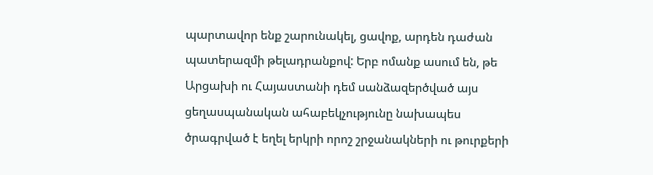պարտավոր ենք շարունակել, ցավոք, արդեն դաժան պատերազմի թելադրանքով: Երբ ոմանք ասում են, թե Արցախի ու Հայաստանի դեմ սանձազերծված այս ցեղասպանական ահաբեկչությունը նախապես ծրագրված է եղել երկրի որոշ շրջանակների ու թուրքերի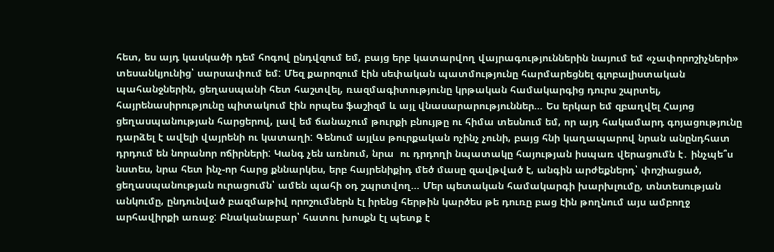հետ, ես այդ կասկածի դեմ հոգով ընդվզում եմ, բայց երբ կատարվող վայրագություններին նայում եմ «չափորոշիչների» տեսանկյունից՝ սարսափում եմ: Մեզ քարոզում էին սեփական պատմությունը հարմարեցնել գլոբալիստական պահանջներին, ցեղասպանի հետ հաշտվել, ռազմագիտությունը կրթական համակարգից դուրս շպրտել, հայրենասիրությունը պիտակում էին որպես ֆաշիզմ և այլ վնասարարություններ… Ես երկար եմ զբաղվել Հայոց ցեղասպանության հարցերով, լավ եմ ճանաչում թուրքի բնույթը ու հիմա տեսնում եմ, որ այդ հակամարդ գոյացությունը դարձել է ավելի վայրենի ու կատաղի: Գենում այլևս թուրքական ոչինչ չունի, բայց հնի կաղապարով նրան անընդհատ դրդում են նորանոր ոճիրների: Կանգ չեն առնում, նրա  ու դրդողի նպատակը հայության իսպառ վերացումն է․ ինչպե՞ս նստես, նրա հետ ինչ-որ հարց քննարկես, երբ հայրենիքիդ մեծ մասը զավթված է, անգին արժեքներդ՝ փոշիացած, ցեղասպանության ուրացումն՝ ամեն պահի օդ շպրտվող… Մեր պետական համակարգի խարխլումը, տնտեսության անկումը, ընդունված բազմաթիվ որոշումներն էլ իրենց հերթին կարծես թե դուռը բաց էին թողնում այս ամբողջ արհավիրքի առաջ: Բնականաբար՝ հատու խոսքն էլ պետք է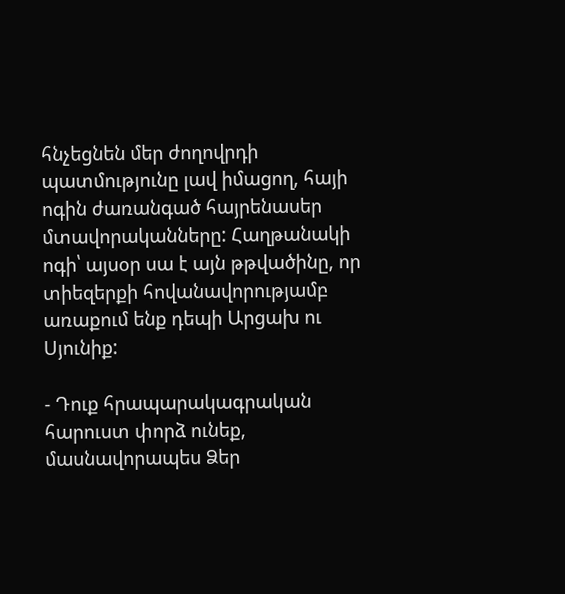հնչեցնեն մեր ժողովրդի պատմությունը լավ իմացող, հայի ոգին ժառանգած հայրենասեր մտավորականները: Հաղթանակի ոգի՝ այսօր սա է այն թթվածինը, որ տիեզերքի հովանավորությամբ առաքում ենք դեպի Արցախ ու Սյունիք:

- Դուք հրապարակագրական հարուստ փորձ ունեք, մասնավորապես Ձեր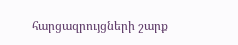հարցազրույցների շարք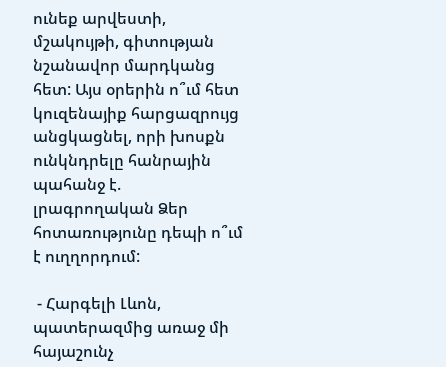ունեք արվեստի, մշակույթի, գիտության նշանավոր մարդկանց հետ: Այս օրերին ո՞ւմ հետ կուզենայիք հարցազրույց անցկացնել, որի խոսքն ունկնդրելը հանրային պահանջ է. լրագրողական Ձեր հոտառությունը դեպի ո՞ւմ է ուղղորդում:

 - Հարգելի Լևոն, պատերազմից առաջ մի հայաշունչ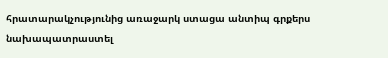հրատարակչությունից առաջարկ ստացա անտիպ գրքերս նախապատրաստել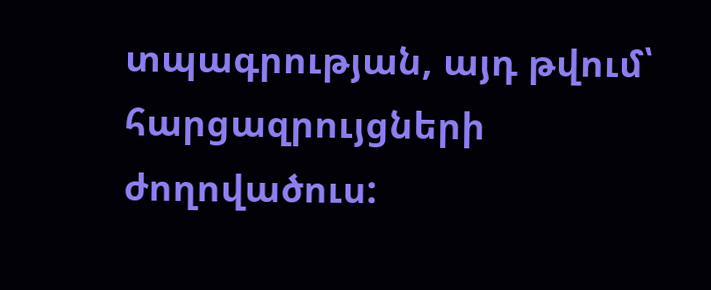տպագրության, այդ թվում՝ հարցազրույցների ժողովածուս: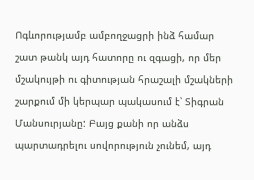Ոգևորությամբ ամբողջացրի ինձ համար շատ թանկ այդ հատորը ու զգացի, որ մեր մշակույթի ու գիտության հրաշալի մշակների շարքում մի կերպար պակասում է՝ Տիգրան Մանսուրյանը: Բայց քանի որ անձս պարտադրելու սովորություն չունեմ, այդ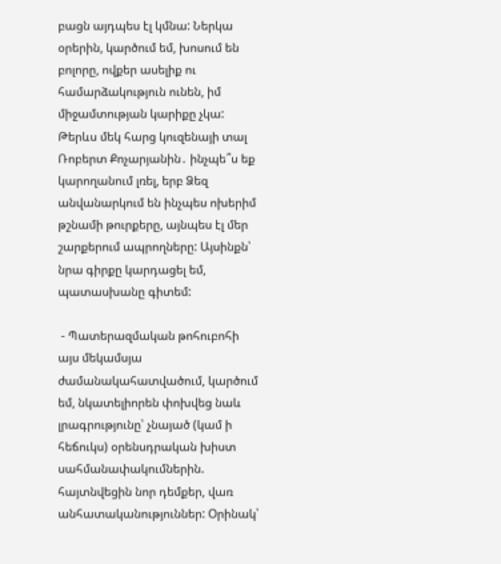բացն այդպես էլ կմնա: Ներկա օրերին, կարծում եմ, խոսում են բոլորը, ովքեր ասելիք ու համարձակություն ունեն, իմ միջամտության կարիքը չկա: Թերևս մեկ հարց կուզենայի տալ Ռոբերտ Քոչարյանին․ ինչպե՞ս եք կարողանում լռել, երբ Ձեզ անվանարկում են ինչպես ոխերիմ թշնամի թուրքերը, այնպես էլ մեր շարքերում ապրողները: Այսինքն՝ նրա գիրքը կարդացել եմ, պատասխանը գիտեմ:

 - Պատերազմական թոհուբոհի այս մեկամսյա ժամանակահատվածում, կարծում եմ, նկատելիորեն փոխվեց նաև լրագրությունը՝ չնայած (կամ ի հեճուկս) օրենսդրական խիստ սահմանափակումներին. հայտնվեցին նոր դեմքեր, վառ անհատականություններ: Օրինակ՝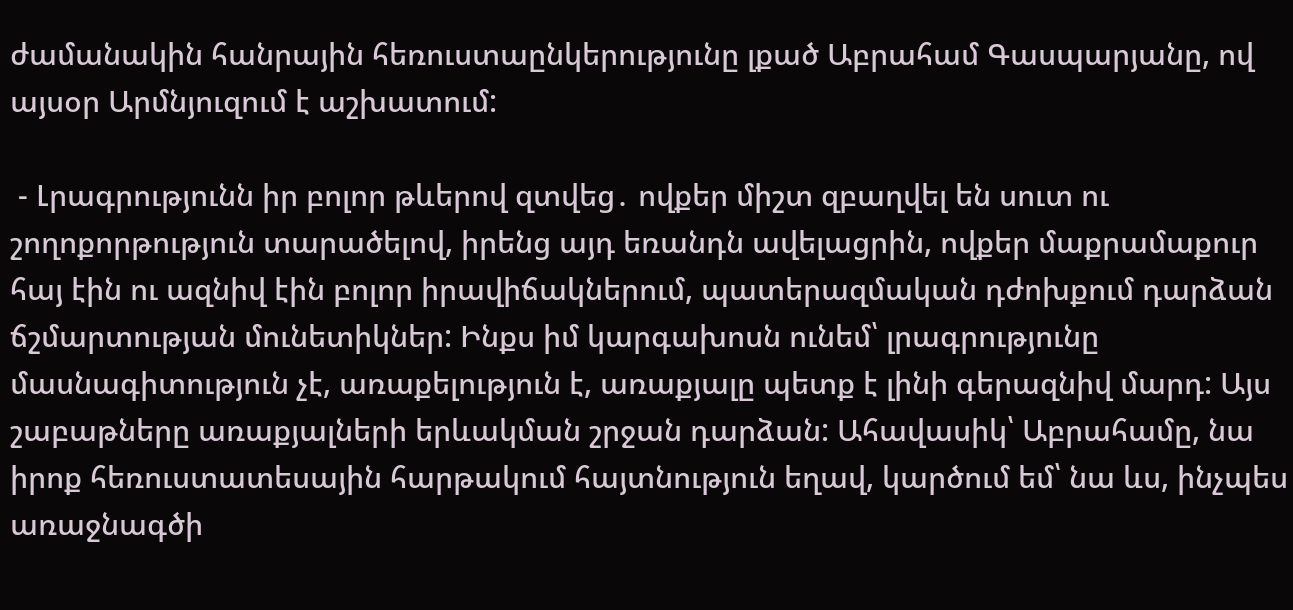ժամանակին հանրային հեռուստաընկերությունը լքած Աբրահամ Գասպարյանը, ով այսօր Արմնյուզում է աշխատում:

 - Լրագրությունն իր բոլոր թևերով զտվեց․ ովքեր միշտ զբաղվել են սուտ ու շողոքորթություն տարածելով, իրենց այդ եռանդն ավելացրին, ովքեր մաքրամաքուր հայ էին ու ազնիվ էին բոլոր իրավիճակներում, պատերազմական դժոխքում դարձան ճշմարտության մունետիկներ: Ինքս իմ կարգախոսն ունեմ՝ լրագրությունը մասնագիտություն չէ, առաքելություն է, առաքյալը պետք է լինի գերազնիվ մարդ: Այս շաբաթները առաքյալների երևակման շրջան դարձան: Ահավասիկ՝ Աբրահամը, նա իրոք հեռուստատեսային հարթակում հայտնություն եղավ, կարծում եմ՝ նա ևս, ինչպես առաջնագծի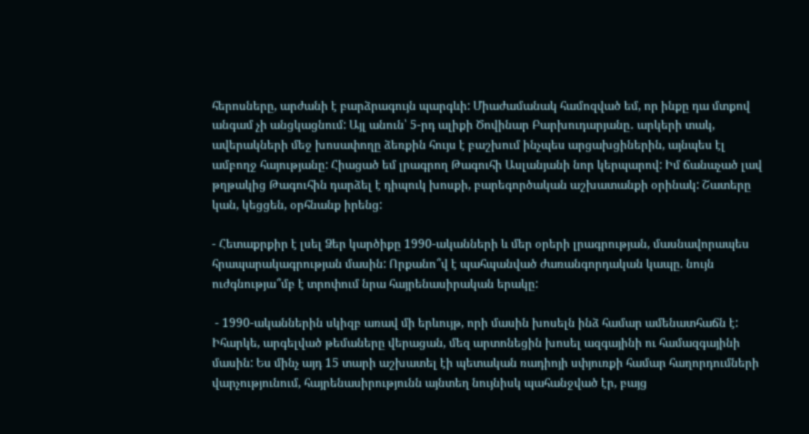հերոսները, արժանի է բարձրագույն պարգևի: Միաժամանակ համոզված եմ, որ ինքը դա մտքով անգամ չի անցկացնում: Այլ անուն՝ 5-րդ ալիքի Ծովինար Բարխուդարյանը․ արկերի տակ, ավերակների մեջ խոսափողը ձեռքին հույս է բաշխում ինչպես արցախցիներին, այնպես էլ ամբողջ հայությանը: Հիացած եմ լրագրող Թագուհի Ասլանյանի նոր կերպարով: Իմ ճանաչած լավ թղթակից Թագուհին դարձել է դիպուկ խոսքի, բարեգործական աշխատանքի օրինակ: Շատերը կան, կեցցեն, օրհնանք իրենց:

- Հետաքրքիր է լսել Ձեր կարծիքը 1990-ականների և մեր օրերի լրագրության, մասնավորապես հրապարակագրության մասին: Որքանո՞վ է պահպանված ժառանգորդական կապը. նույն ուժգնությա՞մբ է տրոփում նրա հայրենասիրական երակը:

 - 1990-ականներին սկիզբ առավ մի երևույթ, որի մասին խոսելն ինձ համար ամենատհաճն է: Իհարկե, արգելված թեմաները վերացան, մեզ արտոնեցին խոսել ազգայինի ու համազգայինի մասին: Ես մինչ այդ 15 տարի աշխատել էի պետական ռադիոյի սփյուռքի համար հաղորդումների վարչությունում, հայրենասիրությունն այնտեղ նույնիսկ պահանջված էր, բայց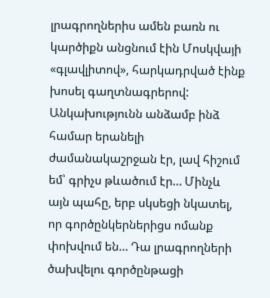լրագրողներիս ամեն բառն ու կարծիքն անցնում էին Մոսկվայի «գլավլիտով», հարկադրված էինք խոսել գաղտնագրերով: Անկախությունն անձամբ ինձ համար երանելի ժամանակաշրջան էր, լավ հիշում եմ՝ գրիչս թևածում էր… Մինչև այն պահը, երբ սկսեցի նկատել, որ գործընկերներիցս ոմանք փոխվում են… Դա լրագրողների ծախվելու գործընթացի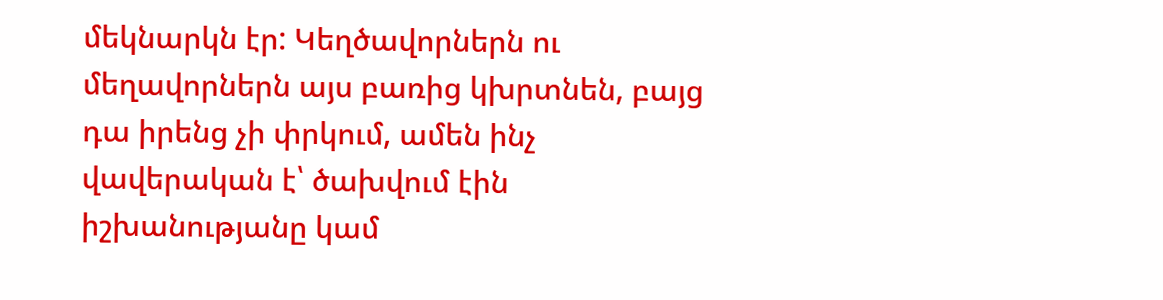մեկնարկն էր: Կեղծավորներն ու մեղավորներն այս բառից կխրտնեն, բայց դա իրենց չի փրկում, ամեն ինչ վավերական է՝ ծախվում էին իշխանությանը կամ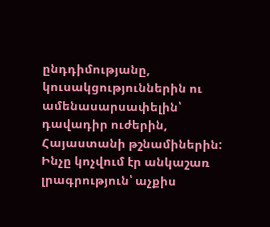ընդդիմությանը, կուսակցություններին ու ամենասարսափելին՝ դավադիր ուժերին, Հայաստանի թշնամիներին: Ինչը կոչվում էր անկաշառ լրագրություն՝ աչքիս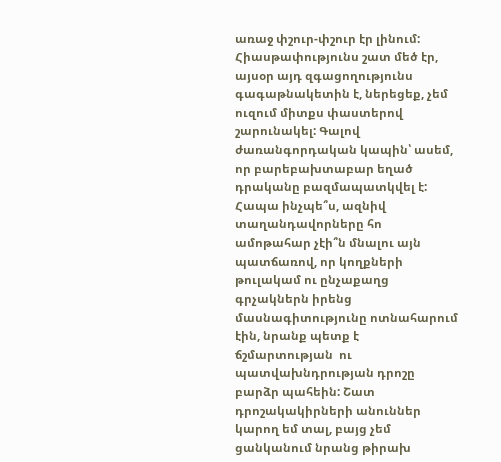առաջ փշուր-փշուր էր լինում: Հիասթափությունս շատ մեծ էր, այսօր այդ զգացողությունս գագաթնակետին է, ներեցեք, չեմ ուզում միտքս փաստերով շարունակել: Գալով ժառանգորդական կապին՝ ասեմ, որ բարեբախտաբար եղած դրականը բազմապատկվել է: Հապա ինչպե՞ս, ազնիվ տաղանդավորները հո ամոթահար չէի՞ն մնալու այն պատճառով, որ կողքների թուլակամ ու ընչաքաղց գրչակներն իրենց մասնագիտությունը ոտնահարում էին, նրանք պետք է ճշմարտության  ու պատվախնդրության դրոշը բարձր պահեին: Շատ դրոշակակիրների անուններ կարող եմ տալ, բայց չեմ ցանկանում նրանց թիրախ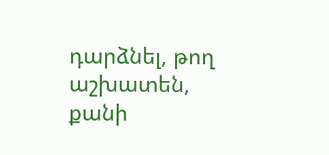դարձնել, թող աշխատեն, քանի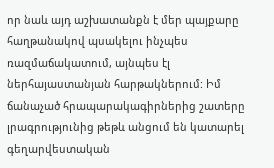որ նաև այդ աշխատանքն է մեր պայքարը հաղթանակով պսակելու ինչպես ռազմաճակատում, այնպես էլ ներհայաստանյան հարթակներում: Իմ ճանաչած հրապարակագիրներից շատերը լրագրությունից թեթև անցում են կատարել գեղարվեստական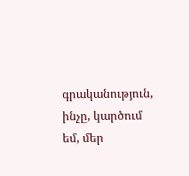գրականություն, ինչը, կարծում եմ, մեր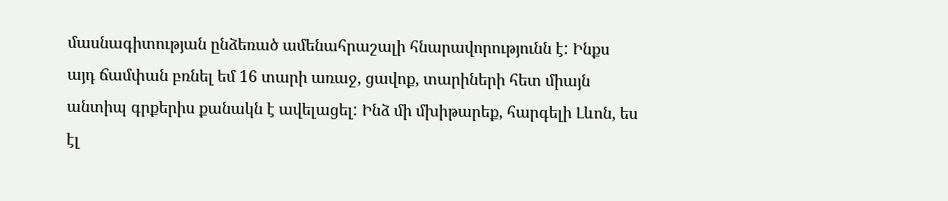մասնագիտության ընձեռած ամենահրաշալի հնարավորությունն է: Ինքս այդ ճամփան բռնել եմ 16 տարի առաջ, ցավոք, տարիների հետ միայն անտիպ գրքերիս քանակն է ավելացել: Ինձ մի մխիթարեք, հարգելի Լևոն, ես էլ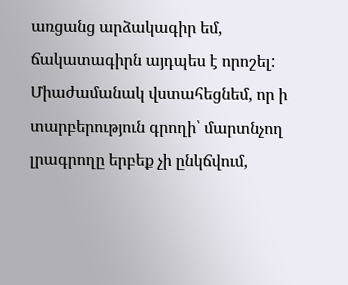առցանց արձակագիր եմ, ճակատագիրն այդպես է որոշել: Միաժամանակ վստահեցնեմ, որ ի տարբերություն գրողի՝ մարտնչող լրագրողը երբեք չի ընկճվում,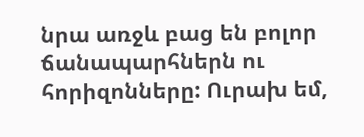նրա առջև բաց են բոլոր  ճանապարհներն ու հորիզոնները: Ուրախ եմ,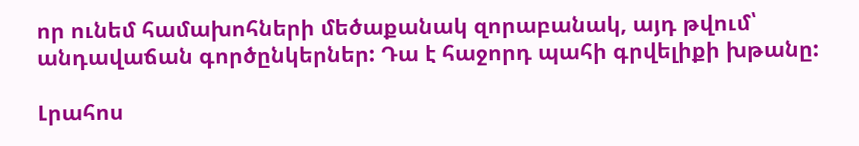որ ունեմ համախոհների մեծաքանակ զորաբանակ, այդ թվում՝ անդավաճան գործընկերներ: Դա է հաջորդ պահի գրվելիքի խթանը:

Լրահոս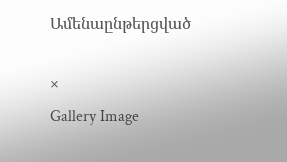Ամենաընթերցված

×
Gallery Image